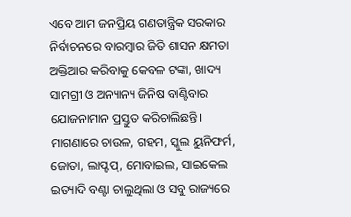ଏବେ ଆମ ଜନପ୍ରିୟ ଗଣତାନ୍ତ୍ରିକ ସରକାର ନିର୍ବାଚନରେ ବାରମ୍ବାର ଜିତି ଶାସନ କ୍ଷମତା ଅକ୍ତିଆର କରିବାକୁ କେବଳ ଟଙ୍କା, ଖାଦ୍ୟ ସାମଗ୍ରୀ ଓ ଅନ୍ୟାନ୍ୟ ଜିନିଷ ବାଣ୍ଟିବାର ଯୋଜନାମାନ ପ୍ରସ୍ତୁତ କରିଚାଲିଛନ୍ତି। ମାଗଣାରେ ଚାଉଳ, ଗହମ, ସ୍କୁଲ ୟୁନିଫର୍ମ, ଜୋତା, ଲାପ୍ଟପ୍, ମୋବାଇଲ, ସାଇକେଲ ଇତ୍ୟାଦି ବଣ୍ଟା ଚାଲୁଥିଲା ଓ ସବୁ ରାଜ୍ୟରେ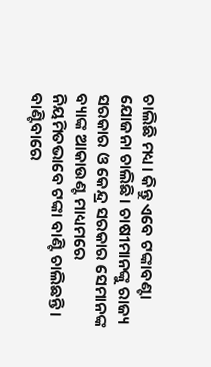ଚାଲିଛି ମଧ୍ୟ। କିନ୍ତୁ ଏବେ ଟଙ୍କାବଣ୍ଟା ଯୋଜନା ଚାଲିଛି। ଚାଷୀମାନଙ୍କୁ ରାଜ୍ୟ ସରକାର ଓ କେନ୍ଦ୍ର ସରକାର ସେମାନଙ୍କ ବ୍ୟାଙ୍କ ଆକାଉଣ୍ଟ ମାଧ୍ୟମରେ ନିୟମିତଭାବେ ଟଙ୍କା ବାଣ୍ଟି ଚାଲିଛନ୍ତି। ବାଣ୍ଟିବାରେ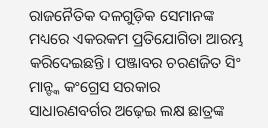ରାଜନୈତିକ ଦଳଗୁଡ଼ିକ ସେମାନଙ୍କ ମଧ୍ୟରେ ଏକରକମ ପ୍ରତିଯୋଗିତା ଆରମ୍ଭ କରିଦେଇଛନ୍ତି। ପଞ୍ଜାବର ଚରଣଜିତ ସିଂ ମାନ୍ଙ୍କ କଂଗ୍ରେସ ସରକାର ସାଧାରଣବର୍ଗର ଅଢ଼େଇ ଲକ୍ଷ ଛାତ୍ରଙ୍କ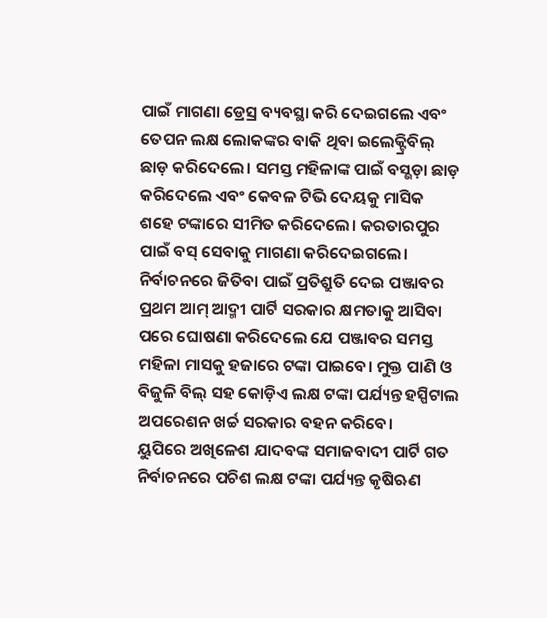ପାଇଁ ମାଗଣା ଡ୍ରେସ୍ର ବ୍ୟବସ୍ଥା କରି ଦେଇଗଲେ ଏବଂ ତେପନ ଲକ୍ଷ ଲୋକଙ୍କର ବାକି ଥିବା ଇଲେକ୍ଟ୍ରିବିଲ୍ ଛାଡ଼ କରିଦେଲେ। ସମସ୍ତ ମହିଳାଙ୍କ ପାଇଁ ବସ୍ଭଡ଼ା ଛାଡ଼ କରିଦେଲେ ଏବଂ କେବଳ ଟିଭି ଦେୟକୁ ମାସିକ ଶହେ ଟଙ୍କାରେ ସୀମିତ କରିଦେଲେ। କରତାରପୁର ପାଇଁ ବସ୍ ସେବାକୁ ମାଗଣା କରିଦେଇଗଲେ। ନିର୍ବାଚନରେ ଜିତିବା ପାଇଁ ପ୍ରତିଶ୍ରୁତି ଦେଇ ପଞ୍ଜାବର ପ୍ରଥମ ଆମ୍ ଆଦ୍ମୀ ପାର୍ଟି ସରକାର କ୍ଷମତାକୁ ଆସିବା ପରେ ଘୋଷଣା କରିଦେଲେ ଯେ ପଞ୍ଜାବର ସମସ୍ତ ମହିଳା ମାସକୁ ହଜାରେ ଟଙ୍କା ପାଇବେ। ମୁକ୍ତ ପାଣି ଓ ବିଜୁଳି ବିଲ୍ ସହ କୋଡ଼ିଏ ଲକ୍ଷ ଟଙ୍କା ପର୍ଯ୍ୟନ୍ତ ହସ୍ପିଟାଲ ଅପରେଶନ ଖର୍ଚ୍ଚ ସରକାର ବହନ କରିବେ।
ୟୁପିରେ ଅଖିଳେଶ ଯାଦବଙ୍କ ସମାଜବାଦୀ ପାର୍ଟି ଗତ ନିର୍ବାଚନରେ ପଚିଶ ଲକ୍ଷ ଟଙ୍କା ପର୍ଯ୍ୟନ୍ତ କୃଷିଋଣ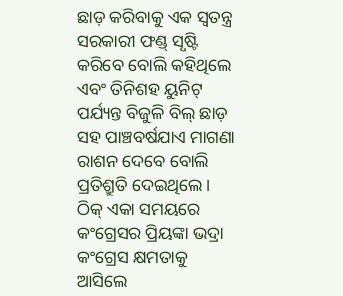ଛାଡ଼ କରିବାକୁ ଏକ ସ୍ବତନ୍ତ୍ର ସରକାରୀ ଫଣ୍ଡ୍ ସୃଷ୍ଟି କରିବେ ବୋଲି କହିଥିଲେ ଏବଂ ତିନିଶହ ୟୁନିଟ୍ ପର୍ଯ୍ୟନ୍ତ ବିଜୁଳି ବିଲ୍ ଛାଡ଼ ସହ ପାଞ୍ଚବର୍ଷଯାଏ ମାଗଣା ରାଶନ ଦେବେ ବୋଲି ପ୍ରତିଶ୍ରୁତି ଦେଇଥିଲେ। ଠିକ୍ ଏକା ସମୟରେ କଂଗ୍ରେସର ପ୍ରିୟଙ୍କା ଭଦ୍ରା କଂଗ୍ରେସ କ୍ଷମତାକୁ ଆସିଲେ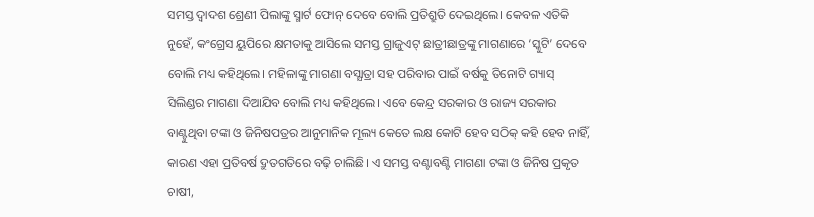ସମସ୍ତ ଦ୍ୱାଦଶ ଶ୍ରେଣୀ ପିଲାଙ୍କୁ ସ୍ମାର୍ଟ ଫୋନ୍ ଦେବେ ବୋଲି ପ୍ରତିଶ୍ରୁତି ଦେଇଥିଲେ। କେବଳ ଏତିକି ନୁହେଁ, କଂଗ୍ରେସ ୟୁପିରେ କ୍ଷମତାକୁ ଆସିଲେ ସମସ୍ତ ଗ୍ରାଜୁଏଟ୍ ଛାତ୍ରୀଛାତ୍ରଙ୍କୁ ମାଗଣାରେ ‘ସ୍କୁଟି’ ଦେବେ ବୋଲି ମଧ୍ୟ କହିଥିଲେ। ମହିଳାଙ୍କୁ ମାଗଣା ବସ୍ଯାତ୍ରା ସହ ପରିବାର ପାଇଁ ବର୍ଷକୁ ତିନୋଟି ଗ୍ୟାସ୍ ସିଲିଣ୍ଡର ମାଗଣା ଦିଆଯିବ ବୋଲି ମଧ୍ୟ କହିଥିଲେ। ଏବେ କେନ୍ଦ୍ର ସରକାର ଓ ରାଜ୍ୟ ସରକାର ବାଣ୍ଟୁଥିବା ଟଙ୍କା ଓ ଜିନିଷପତ୍ରର ଆନୁମାନିକ ମୂଲ୍ୟ କେତେ ଲକ୍ଷ କୋଟି ହେବ ସଠିକ୍ କହି ହେବ ନାହିଁ, କାରଣ ଏହା ପ୍ରତିବର୍ଷ ଦ୍ରୁତଗତିରେ ବଢ଼ି ଚାଲିଛି। ଏ ସମସ୍ତ ବଣ୍ଟାବଣ୍ଟି ମାଗଣା ଟଙ୍କା ଓ ଜିନିଷ ପ୍ରକୃତ ଚାଷୀ,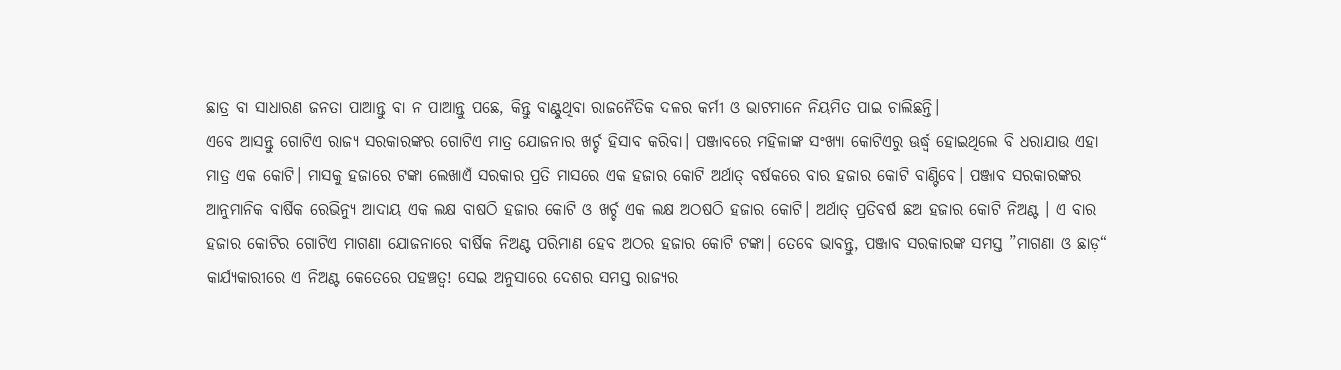ଛାତ୍ର ବା ସାଧାରଣ ଜନତା ପାଆନ୍ତୁ ବା ନ ପାଆନ୍ତୁ ପଛେ, କିନ୍ତୁ ବାଣ୍ଟୁଥିବା ରାଜନୈତିକ ଦଳର କର୍ମୀ ଓ ଭାଟମାନେ ନିୟମିତ ପାଇ ଚାଲିଛନ୍ତି।
ଏବେ ଆସନ୍ତୁ ଗୋଟିଏ ରାଜ୍ୟ ସରକାରଙ୍କର ଗୋଟିଏ ମାତ୍ର ଯୋଜନାର ଖର୍ଚ୍ଚ ହିସାବ କରିବା। ପଞ୍ଜାବରେ ମହିଳାଙ୍କ ସଂଖ୍ୟା କୋଟିଏରୁ ଊର୍ଦ୍ଧ୍ୱ ହୋଇଥିଲେ ବି ଧରାଯାଉ ଏହା ମାତ୍ର ଏକ କୋଟି। ମାସକୁ ହଜାରେ ଟଙ୍କା ଲେଖାଏଁ ସରକାର ପ୍ରତି ମାସରେ ଏକ ହଜାର କୋଟି ଅର୍ଥାତ୍ ବର୍ଷକରେ ବାର ହଜାର କୋଟି ବାଣ୍ଟିବେ। ପଞ୍ଜାବ ସରକାରଙ୍କର ଆନୁମାନିକ ବାର୍ଷିକ ରେଭିନ୍ୟୁ ଆଦାୟ ଏକ ଲକ୍ଷ ବାଷଠି ହଜାର କୋଟି ଓ ଖର୍ଚ୍ଚ ଏକ ଲକ୍ଷ ଅଠଷଠି ହଜାର କୋଟି। ଅର୍ଥାତ୍ ପ୍ରତିବର୍ଷ ଛଅ ହଜାର କୋଟି ନିଅଣ୍ଟ । ଏ ବାର ହଜାର କୋଟିର ଗୋଟିଏ ମାଗଣା ଯୋଜନାରେ ବାର୍ଷିକ ନିଅଣ୍ଟ ପରିମାଣ ହେବ ଅଠର ହଜାର କୋଟି ଟଙ୍କା। ତେବେ ଭାବନ୍ତୁ, ପଞ୍ଜାବ ସରକାରଙ୍କ ସମସ୍ତ ”ମାଗଣା ଓ ଛାଡ଼“ କାର୍ଯ୍ୟକାରୀରେ ଏ ନିଅଣ୍ଟ କେତେରେ ପହଞ୍ଚତ୍ବ! ସେଇ ଅନୁସାରେ ଦେଶର ସମସ୍ତ ରାଜ୍ୟର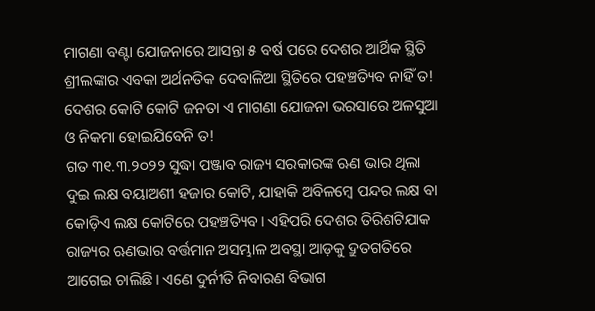ମାଗଣା ବଣ୍ଟା ଯୋଜନାରେ ଆସନ୍ତା ୫ ବର୍ଷ ପରେ ଦେଶର ଆର୍ଥିକ ସ୍ଥିତି ଶ୍ରୀଲଙ୍କାର ଏବକା ଅର୍ଥନତିକ ଦେବାଳିଆ ସ୍ଥିତିରେ ପହଞ୍ଚତ୍ୟିବ ନାହିଁ ତ! ଦେଶର କୋଟି କୋଟି ଜନତା ଏ ମାଗଣା ଯୋଜନା ଭରସାରେ ଅଳସୁଆ ଓ ନିକମା ହୋଇଯିବେନି ତ!
ଗତ ୩୧.୩.୨୦୨୨ ସୁଦ୍ଧା ପଞ୍ଜାବ ରାଜ୍ୟ ସରକାରଙ୍କ ଋଣ ଭାର ଥିଲା ଦୁଇ ଲକ୍ଷ ବୟାଅଶୀ ହଜାର କୋଟି, ଯାହାକି ଅବିଳମ୍ବେ ପନ୍ଦର ଲକ୍ଷ ବା କୋଡ଼ିଏ ଲକ୍ଷ କୋଟିରେ ପହଞ୍ଚତ୍ୟିବ। ଏହିପରି ଦେଶର ତିରିଶଟିଯାକ ରାଜ୍ୟର ଋଣଭାର ବର୍ତ୍ତମାନ ଅସମ୍ଭାଳ ଅବସ୍ଥା ଆଡ଼କୁ ଦ୍ରୁତଗତିରେ ଆଗେଇ ଚାଲିଛି। ଏଣେ ଦୁର୍ନୀତି ନିବାରଣ ବିଭାଗ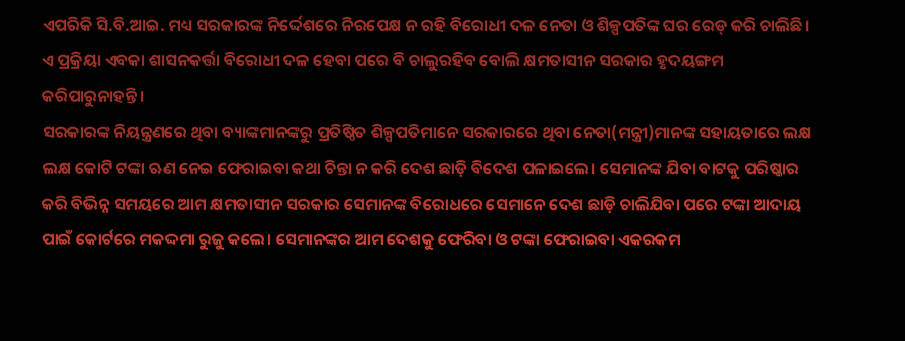ଏପରିକି ସି.ବି.ଆଇ. ମଧ୍ୟ ସରକାରଙ୍କ ନିର୍ଦ୍ଦେଶରେ ନିରପେକ୍ଷ ନ ରହି ବିରୋଧୀ ଦଳ ନେତା ଓ ଶିଳ୍ପପତିଙ୍କ ଘର ରେଡ୍ କରି ଚାଲିଛି। ଏ ପ୍ରକ୍ରିୟା ଏବକା ଶାସନକର୍ତ୍ତା ବିରୋଧୀ ଦଳ ହେବା ପରେ ବି ଚାଲୁରହିବ ବୋଲି କ୍ଷମତାସୀନ ସରକାର ହୃଦୟଙ୍ଗମ କରିପାରୁନାହନ୍ତି।
ସରକାରଙ୍କ ନିୟନ୍ତ୍ରଣରେ ଥିବା ବ୍ୟାଙ୍କମାନଙ୍କରୁ ପ୍ରତିଷ୍ଠିତ ଶିଳ୍ପପତିମାନେ ସରକାରରେ ଥିବା ନେତା(ମନ୍ତ୍ରୀ)ମାନଙ୍କ ସହାୟତାରେ ଲକ୍ଷ ଲକ୍ଷ କୋଟି ଟଙ୍କା ଋଣ ନେଇ ଫେରାଇବା କଥା ଚିନ୍ତା ନ କରି ଦେଶ ଛାଡ଼ି ବିଦେଶ ପଳାଇଲେ। ସେମାନଙ୍କ ଯିବା ବାଟକୁ ପରିଷ୍କାର କରି ବିଭିନ୍ନ ସମୟରେ ଆମ କ୍ଷମତାସୀନ ସରକାର ସେମାନଙ୍କ ବିରୋଧରେ ସେମାନେ ଦେଶ ଛାଡ଼ି ଚାଲିଯିବା ପରେ ଟଙ୍କା ଆଦାୟ ପାଇଁ କୋର୍ଟରେ ମକଦ୍ଦମା ରୁଜୁ କଲେ। ସେମାନଙ୍କର ଆମ ଦେଶକୁ ଫେରିବା ଓ ଟଙ୍କା ଫେରାଇବା ଏକରକମ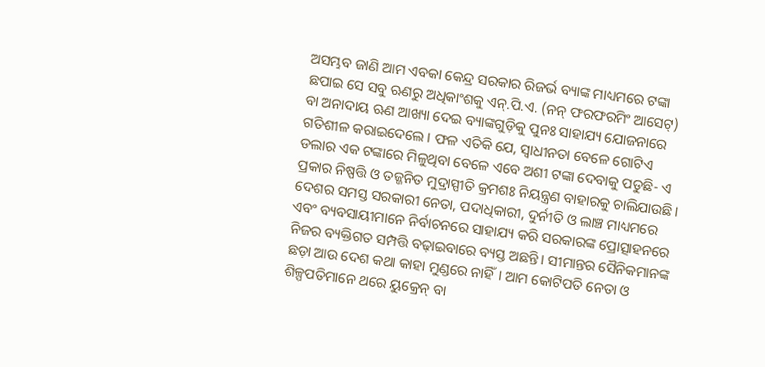ଅସମ୍ଭବ ଜାଣି ଆମ ଏବକା କେନ୍ଦ୍ର ସରକାର ରିଜର୍ଭ ବ୍ୟାଙ୍କ ମାଧ୍ୟମରେ ଟଙ୍କା ଛପାଇ ସେ ସବୁ ଋଣରୁ ଅଧିକାଂଶକୁ ଏନ୍.ପି.ଏ. (ନନ୍ ଫରଫରମିଂ ଆସେଟ୍) ବା ଅନାଦାୟ ଋଣ ଆଖ୍ୟା ଦେଇ ବ୍ୟାଙ୍କଗୁଡ଼ିକୁ ପୁନଃ ସାହାଯ୍ୟ ଯୋଜନାରେ ଗତିଶୀଳ କରାଇଦେଲେ। ଫଳ ଏତିକି ଯେ, ସ୍ବାଧୀନତା ବେଳେ ଗୋଟିଏ ଡଲାର ଏକ ଟଙ୍କାରେ ମିଳୁଥିବା ବେଳେ ଏବେ ଅଶୀ ଟଙ୍କା ଦେବାକୁ ପଡୁଛି- ଏ ପ୍ରକାର ନିଷ୍ପତ୍ତି ଓ ତଜ୍ଜନିତ ମୁଦ୍ରାସ୍ପୀତି କ୍ରମଶଃ ନିୟନ୍ତ୍ରଣ ବାହାରକୁ ଚାଲିଯାଉଛି। ଦେଶର ସମସ୍ତ ସରକାରୀ ନେତା, ପଦାଧିକାରୀ, ଦୁର୍ନୀତି ଓ ଲାଞ୍ଚ ମାଧ୍ୟମରେ ଏବଂ ବ୍ୟବସାୟୀମାନେ ନିର୍ବାଚନରେ ସାହାଯ୍ୟ କରି ସରକାରଙ୍କ ପ୍ରୋତ୍ସାହନରେ ନିଜର ବ୍ୟକ୍ତିଗତ ସମ୍ପତ୍ତି ବଢ଼ାଇବାରେ ବ୍ୟସ୍ତ ଅଛନ୍ତି। ସୀମାନ୍ତର ସୈନିକମାନଙ୍କ ଛଡ଼ା ଆଉ ଦେଶ କଥା କାହା ମୁଣ୍ଡରେ ନାହିଁ। ଆମ କୋଟିପତି ନେତା ଓ ଶିଳ୍ପପତିମାନେ ଥରେ ୟୁକ୍ରେନ୍ ବା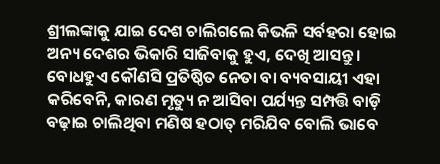ଶ୍ରୀଲଙ୍କାକୁ ଯାଇ ଦେଶ ଚାଲିଗଲେ କିଭଳି ସର୍ବହରା ହୋଇ ଅନ୍ୟ ଦେଶର ଭିକାରି ସାଜିବାକୁ ହୁଏ, ଦେଖି ଆସନ୍ତୁ। ବୋଧହୁଏ କୌଣସି ପ୍ରତିଷ୍ଠିତ ନେତା ବା ବ୍ୟବସାୟୀ ଏହା କରିବେନି, କାରଣ ମୃତ୍ୟୁ ନ ଆସିବା ପର୍ଯ୍ୟନ୍ତ ସମ୍ପତ୍ତି ବାଡ଼ି ବଢ଼ାଇ ଚାଲିଥିବା ମଣିଷ ହଠାତ୍ ମରିଯିବ ବୋଲି ଭାବେ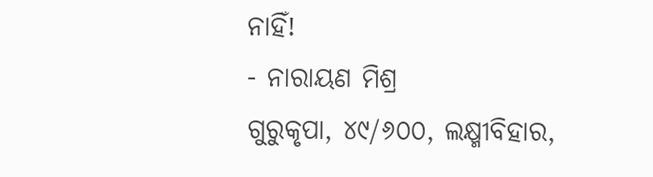ନାହିଁ!
- ନାରାୟଣ ମିଶ୍ର
ଗୁରୁକୃପା, ୪୯/୬୦୦, ଲକ୍ଷ୍ମୀବିହାର,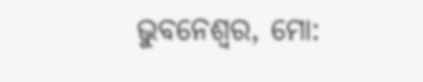ଭୁବନେଶ୍ୱର, ମୋ: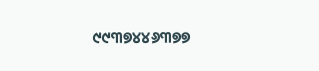୯୯୩୭୪୪୬୩୭୭